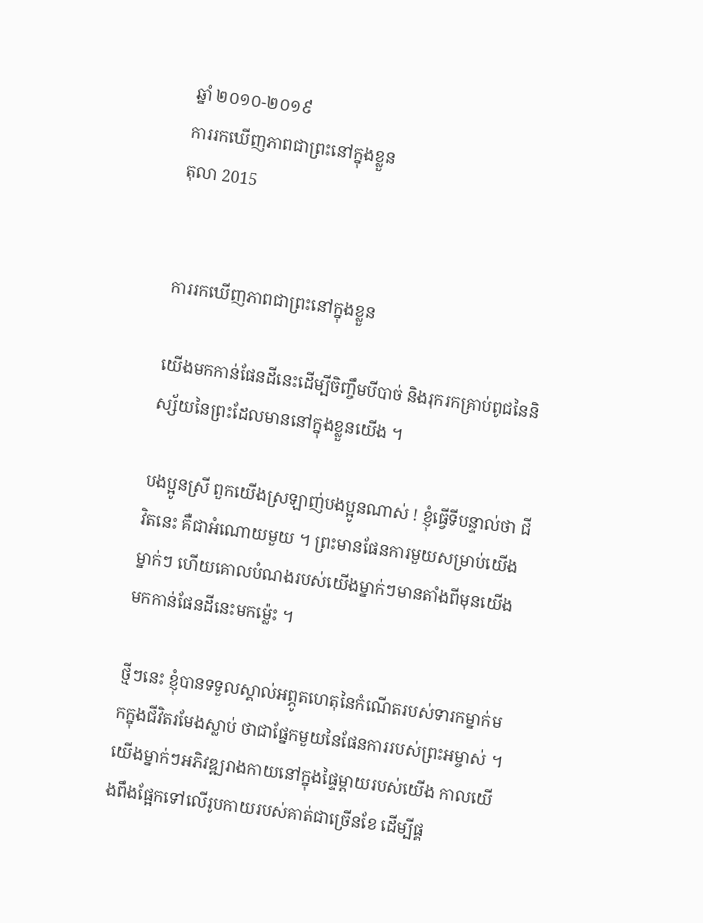ឆ្នាំ ២០១០-២០១៩
ការរកឃើញភាពជាព្រះនៅក្នុងខ្លួន
តុលា 2015


ការរកឃើញភាពជាព្រះនៅក្នុងខ្លួន

យើងមកកាន់ផែនដីនេះដើម្បីចិញ្ចឹមបីបាច់ និងរុករកគ្រាប់ពូជនៃនិស្ស័យនៃព្រះដែលមាននៅក្នុងខ្លួនយើង ។

បងប្អូនស្រី ពួកយើងស្រឡាញ់បងប្អូនណាស់ ! ខ្ញុំធ្វើទីបន្ទាល់ថា ជីវិតនេះ គឺជាអំណោយមួយ ។ ព្រះមានផែនការមួយសម្រាប់យើងម្នាក់ៗ ហើយគោលបំណងរបស់យើងម្នាក់ៗមានតាំងពីមុនយើងមកកាន់ផែនដីនេះមកម្ល៉េះ ។

ថ្មីៗនេះ ខ្ញុំបានទទួលស្គាល់អព្ភូតហេតុនៃកំណើតរបស់ទារកម្នាក់មកក្នុងជីវិតរមែងស្លាប់ ថាជាផ្នែកមួយនៃផែនការរបស់ព្រះអម្ចាស់ ។ យើងម្នាក់ៗអភិវឌ្ឍរាងកាយនៅក្នុងផ្ទៃម្ដាយរបស់យើង កាលយើងពឹងផ្អែកទៅលើរូបកាយរបស់គាត់ជាច្រើនខែ ដើម្បីផ្គ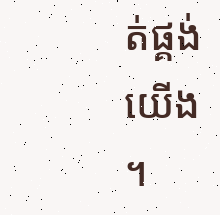ត់ផ្គង់យើង ។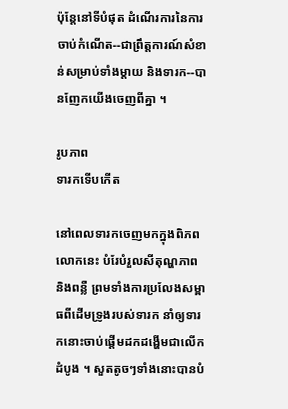ប៉ុន្តែនៅទីបំផុត ដំណើរការនៃការចាប់កំណើត--ជាព្រឹត្តការណ៍សំខាន់សម្រាប់ទាំងម្ដាយ និងទារក--បានញែកយើងចេញពីគ្នា ។

រូបភាព
ទារកទើបកើត

នៅពេលទារកចេញមកក្នុងពិភពលោកនេះ បំរែបំរួលសីតុណ្ហភាព និងពន្លឺ ព្រមទាំងការប្រលែងសម្ពាធពីដើមទ្រូងរបស់ទារក នាំឲ្យទារកនោះចាប់ផ្ដើមដកដង្ហើមជាលើកដំបូង ។ សួតតូចៗទាំងនោះបានបំ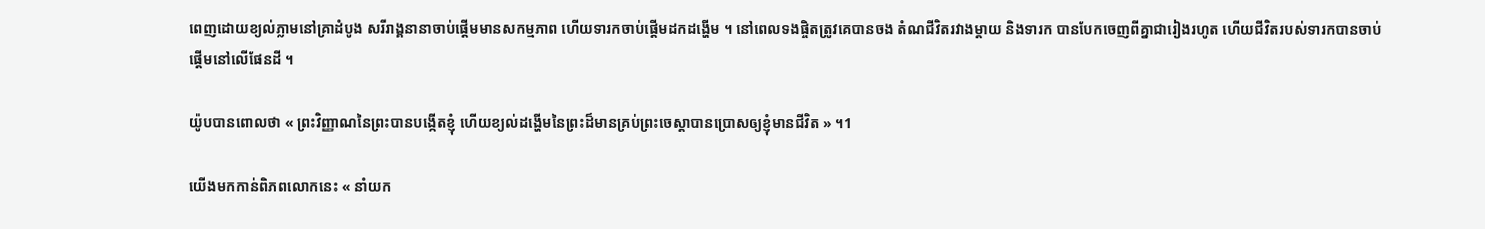ពេញដោយខ្យល់ភ្លាមនៅគ្រាដំបូង សរីរាង្គនានាចាប់ផ្ដើមមានសកម្មភាព ហើយទារកចាប់ផ្ដើមដកដង្ហើម ។ នៅពេលទងផ្ចិតត្រូវគេបានចង តំណជីវិតរវាងម្ដាយ និងទារក បានបែកចេញពីគ្នាជារៀងរហូត ហើយជីវិតរបស់ទារកបានចាប់ផ្ដើមនៅលើផែនដី ។

យ៉ូបបានពោលថា « ព្រះវិញ្ញាណនៃព្រះបានបង្កើតខ្ញុំ ហើយខ្យល់ដង្ហើមនៃព្រះដ៏មានគ្រប់ព្រះចេស្តាបានប្រោសឲ្យខ្ញុំមានជីវិត » ។1

យើងមកកាន់ពិភពលោកនេះ « នាំយក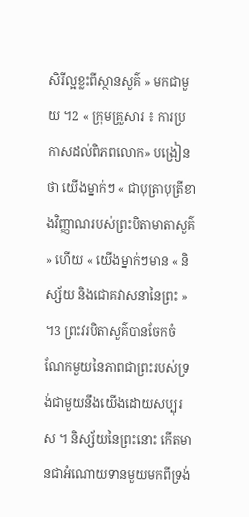សិរីល្អខ្លះពីស្ថានសួគ៌ » មកជាមួយ ។2 « ក្រុមគ្រួសារ ៖ ការប្រកាសដល់ពិភពលោក» បង្រៀនថា យើងម្នាក់ៗ « ជាបុត្រាបុត្រីខាងវិញ្ញាណរបស់ព្រះបិតាមាតាសួគ៌ » ហើយ « យើងម្នាក់ៗមាន « និស្ស័យ និងជោគវាសនានៃព្រះ » ។3 ព្រះវរបិតាសួគ៌បានចែកចំណែកមួយនៃភាពជាព្រះរបស់ទ្រង់ជាមួយនឹងយើងដោយសប្បុរស ។ និស្ស័យនៃព្រះនោះ កើតមានជាអំណោយទានមួយមកពីទ្រង់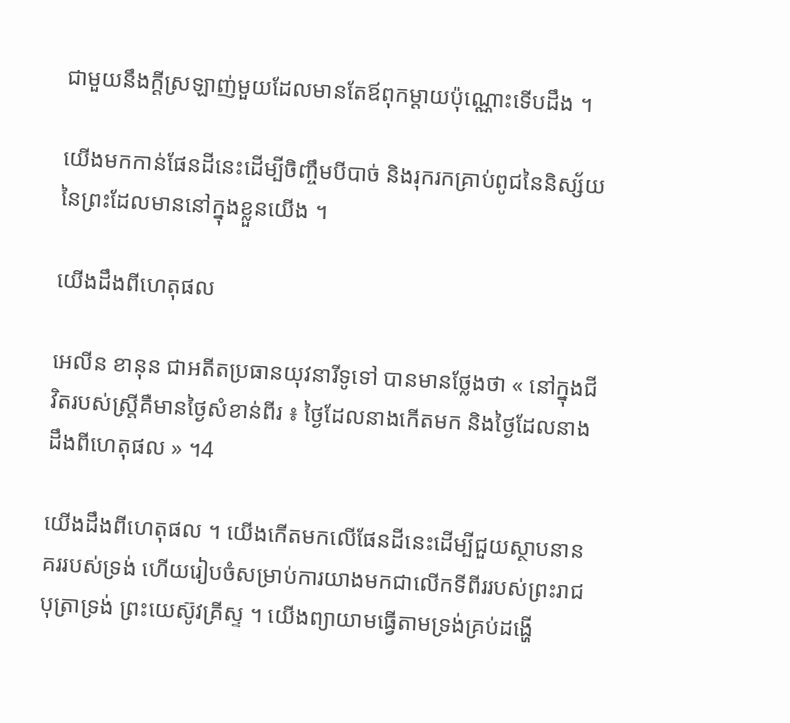ជាមួយនឹងក្ដីស្រឡាញ់មួយដែលមានតែឪពុកម្ដាយប៉ុណ្ណោះទើបដឹង ។

យើងមកកាន់ផែនដីនេះដើម្បីចិញ្ចឹមបីបាច់ និងរុករកគ្រាប់ពូជនៃនិស្ស័យនៃព្រះដែលមាននៅក្នុងខ្លួនយើង ។

យើងដឹងពីហេតុផល

អេលីន ខានុន ជាអតីតប្រធានយុវនារីទូទៅ បានមានថ្លែងថា « នៅក្នុងជីវិតរបស់ស្ត្រីគឺមានថ្ងៃសំខាន់ពីរ ៖ ថ្ងៃដែលនាងកើតមក និងថ្ងៃដែលនាងដឹងពីហេតុផល » ។4

យើងដឹងពីហេតុផល ។ យើងកើតមកលើផែនដីនេះដើម្បីជួយស្ថាបនានគររបស់ទ្រង់ ហើយរៀបចំសម្រាប់ការយាងមកជាលើកទីពីររបស់ព្រះរាជបុត្រាទ្រង់ ព្រះយេស៊ូវគ្រីស្ទ ។ យើងព្យាយាមធ្វើតាមទ្រង់គ្រប់ដង្ហើ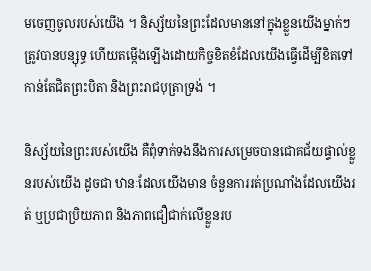មចេញចូលរបស់យើង ។ និស្ស័យនៃព្រះដែលមាននៅក្នុងខ្លួនយើងម្នាក់ៗ ត្រូវបានបន្សុទ្ធ ហើយតម្កើងឡើងដោយកិច្ចខិតខំដែលយើងធ្វើដើម្បីខិតទៅកាន់តែជិតព្រះបិតា និងព្រះរាជបុត្រាទ្រង់ ។

និស្ស័យនៃព្រះរបស់យើង គឺពុំទាក់ទងនឹងការសម្រេចបានជោគជ័យផ្ទាល់ខ្លួនរបស់យើង ដូចជា ឋានៈដែលយើងមាន ចំនួនការរត់ប្រណាំងដែលយើងរត់ ឬប្រជាប្រិយភាព និងភាពជឿជាក់លើខ្លួនរប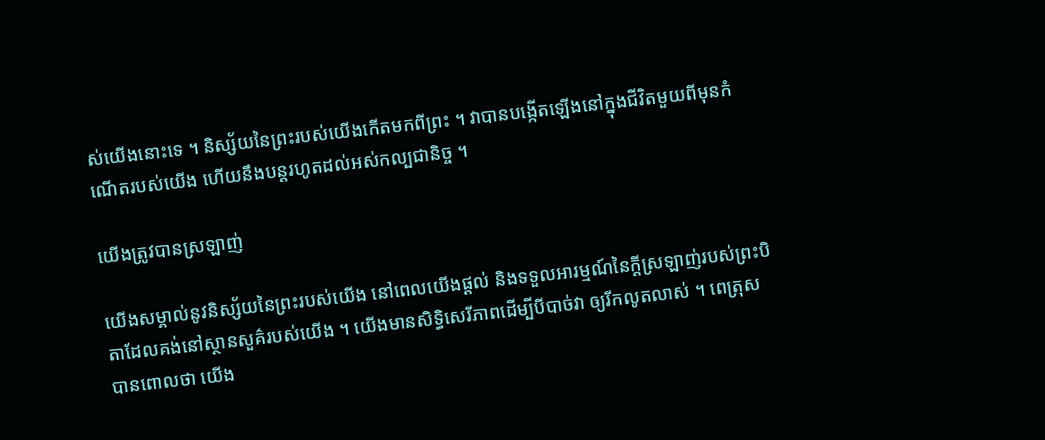ស់យើងនោះទេ ។ និស្ស័យនៃព្រះរបស់យើងកើតមកពីព្រះ ។ វាបានបង្កើតឡើងនៅក្នុងជីវិតមួយពីមុនកំណើតរបស់យើង ហើយនឹងបន្ដរហូតដល់អស់កល្បជានិច្ច ។

យើងត្រូវបានស្រឡាញ់

យើងសម្គាល់នូវនិស្ស័យនៃព្រះរបស់យើង នៅពេលយើងផ្ដល់ និងទទួលអារម្មណ៍នៃក្ដីស្រឡាញ់របស់ព្រះបិតាដែលគង់នៅស្ថានសួគ៌របស់យើង ។ យើងមានសិទ្ធិសេរីភាពដើម្បីបីបាច់វា ឲ្យរីកលូតលាស់ ។ ពេត្រុសបានពោលថា យើង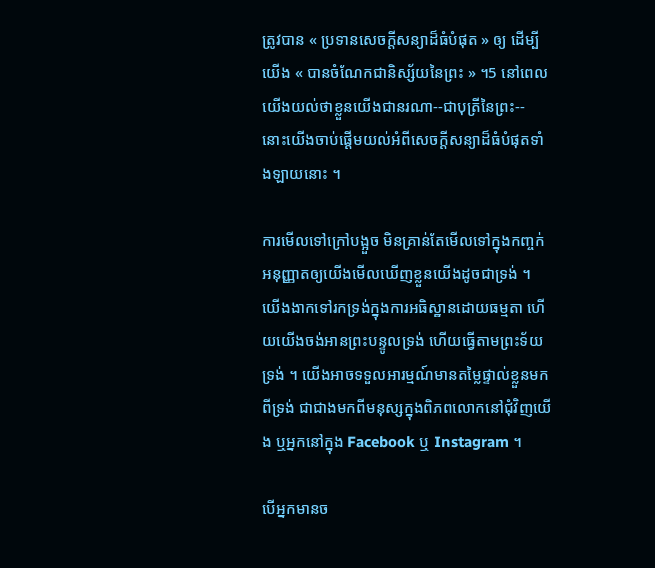ត្រូវបាន « ប្រទានសេចក្តីសន្យាដ៏ធំបំផុត » ឲ្យ ដើម្បីយើង « បានចំណែកជានិស្ស័យនៃព្រះ » ។5 នៅពេលយើងយល់ថាខ្លួនយើងជានរណា--ជាបុត្រីនៃព្រះ-- នោះយើងចាប់ផ្ដើមយល់អំពីសេចក្ដីសន្យាដ៏ធំបំផុតទាំងឡាយនោះ ។

ការមើលទៅក្រៅបង្អួច មិនគ្រាន់តែមើលទៅក្នុងកញ្ចក់ អនុញ្ញាតឲ្យយើងមើលឃើញខ្លួនយើងដូចជាទ្រង់ ។ យើងងាកទៅរកទ្រង់ក្នុងការអធិស្ឋានដោយធម្មតា ហើយយើងចង់អានព្រះបន្ទូលទ្រង់ ហើយធ្វើតាមព្រះទ័យទ្រង់ ។ យើងអាចទទួលអារម្មណ៍មានតម្លៃផ្ទាល់ខ្លួនមកពីទ្រង់ ជាជាងមកពីមនុស្សក្នុងពិភពលោកនៅជុំវិញយើង ឬអ្នកនៅក្នុង Facebook ឬ Instagram ។

បើអ្នកមានច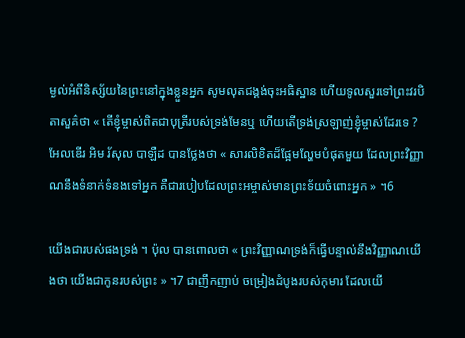ម្ងល់អំពីនិស្ស័យនៃព្រះនៅក្នុងខ្លួនអ្នក សូមលុតជង្គង់ចុះអធិស្ឋាន ហើយទូលសួរទៅព្រះវរបិតាសួគ៌ថា « តើខ្ញុំម្ចាស់ពិតជាបុត្រីរបស់ទ្រង់មែនឬ ហើយតើទ្រង់ស្រឡាញ់ខ្ញុំម្ចាស់ដែរទេ ? អែលឌើរ អិម រ័សុល បាឡឺដ បានថ្លែងថា « សារលិខិតដ៏ផ្អែមល្ហែមបំផុតមួយ ដែលព្រះវិញ្ញាណនឹងទំនាក់ទំនងទៅអ្នក គឺជារបៀបដែលព្រះអម្ចាស់មានព្រះទ័យចំពោះអ្នក » ។6

យើងជារបស់ផងទ្រង់ ។ ប៉ុល បានពោលថា « ព្រះវិញ្ញាណទ្រង់ក៏ធ្វើបន្ទាល់នឹងវិញ្ញាណយើងថា យើងជាកូនរបស់ព្រះ » ។7 ជាញឹកញាប់ ចម្រៀងដំបូងរបស់កុមារ ដែលយើ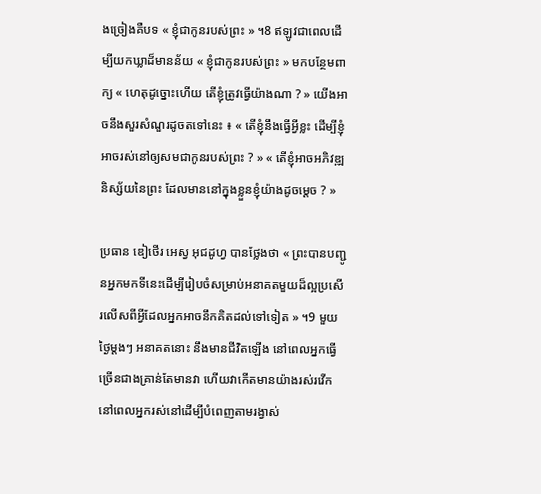ងច្រៀងគឺបទ « ខ្ញុំជាកូនរបស់ព្រះ » ។8 ឥឡូវជាពេលដើម្បីយកឃ្លាដ៏មានន័យ « ខ្ញុំជាកូនរបស់ព្រះ » មកបន្ថែមពាក្យ « ហេតុដូច្នោះហើយ តើខ្ញុំត្រូវធ្វើយ៉ាងណា ? » យើងអាចនឹងសួរសំណួរដូចតទៅនេះ ៖ « តើខ្ញុំនឹងធ្វើអ្វីខ្លះ ដើម្បីខ្ញុំអាចរស់នៅឲ្យសមជាកូនរបស់ព្រះ ? » « តើខ្ញុំអាចអភិវឌ្ឍនិស្ស័យនៃព្រះ ដែលមាននៅក្នុងខ្លួនខ្ញុំយ៉ាងដូចម្ដេច ? »

ប្រធាន ឌៀថើរ អេស្វ អុជដូហ្វ បានថ្លែងថា « ព្រះបានបញ្ជូនអ្នកមកទីនេះដើម្បីរៀបចំសម្រាប់អនាគតមួយដ៏ល្អប្រសើរលើសពីអ្វីដែលអ្នកអាចនឹកគិតដល់ទៅទៀត » ។9 មួយថ្ងៃម្ដងៗ អនាគតនោះ នឹងមានជីវិតឡើង នៅពេលអ្នកធ្វើច្រើនជាងគ្រាន់តែមានវា ហើយវាកើតមានយ៉ាងរស់រវើក នៅពេលអ្នករស់នៅដើម្បីបំពេញតាមរង្វាស់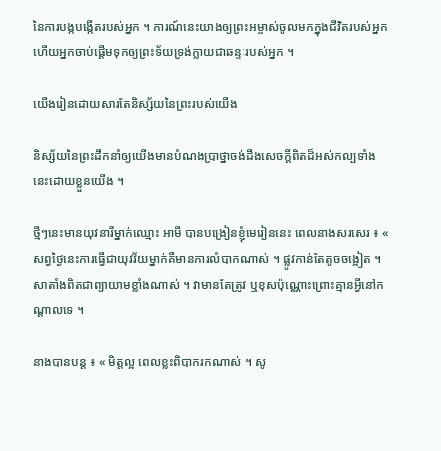នៃការបង្កបង្កើតរបស់អ្នក ។ ការណ៍នេះយាងឲ្យព្រះអម្ចាស់ចូលមកក្នុងជីវិតរបស់អ្នក ហើយអ្នកចាប់ផ្ដើមទុកឲ្យព្រះទ័យទ្រង់ក្លាយជាឆន្ទៈរបស់អ្នក ។

យើងរៀនដោយសារតែនិស្ស័យនៃព្រះរបស់យើង

និស្ស័យនៃព្រះដឹកនាំឲ្យយើងមានបំណងប្រាថ្នាចង់ដឹងសេចក្ដីពិតដ៏អស់កល្បទាំងនេះដោយខ្លួនយើង ។

ថ្មីៗនេះមានយុវនារីម្នាក់ឈ្មោះ អាមី បានបង្រៀនខ្ញុំមេរៀននេះ ពេលនាងសរសេរ ៖ « សព្វថ្ងៃនេះការធ្វើជាយុវវ័យម្នាក់គឺមានការលំបាកណាស់ ។ ផ្លូវកាន់តែតូចចង្អៀត ។ សាតាំងពិតជាព្យាយាមខ្លាំងណាស់ ។ វាមានតែត្រូវ ឬខុសប៉ុណ្ណោះព្រោះគ្មានអ្វីនៅកណ្ដាលទេ ។

នាងបានបន្ដ ៖ « មិត្តល្អ ពេលខ្លះពិបាករកណាស់ ។ សូ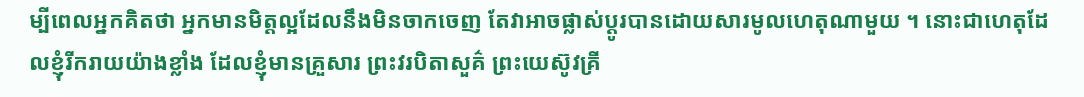ម្បីពេលអ្នកគិតថា អ្នកមានមិត្តល្អដែលនឹងមិនចាកចេញ តែវាអាចផ្លាស់ប្ដូរបានដោយសារមូលហេតុណាមួយ ។ នោះជាហេតុដែលខ្ញុំរីករាយយ៉ាងខ្លាំង ដែលខ្ញុំមានគ្រួសារ ព្រះវរបិតាសួគ៌ ព្រះយេស៊ូវគ្រី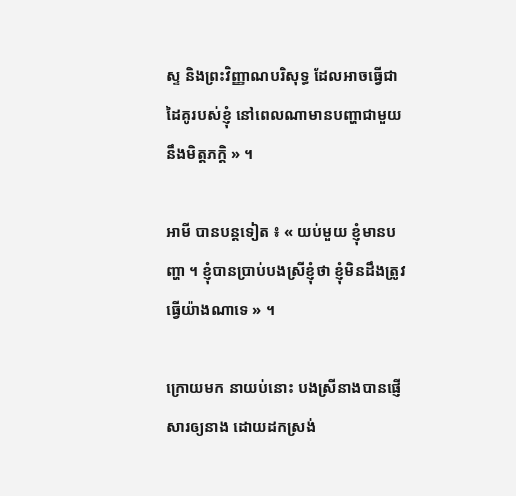ស្ទ និងព្រះវិញ្ញាណបរិសុទ្ធ ដែលអាចធ្វើជាដៃគូរបស់ខ្ញុំ នៅពេលណាមានបញ្ហាជាមួយនឹងមិត្តភក្ដិ » ។

អាមី បានបន្ដទៀត ៖ « យប់មួយ ខ្ញុំមានបញ្ហា ។ ខ្ញុំបានប្រាប់បងស្រីខ្ញុំថា ខ្ញុំមិនដឹងត្រូវធ្វើយ៉ាងណាទេ » ។

ក្រោយមក នាយប់នោះ បងស្រីនាងបានផ្ញើសារឲ្យនាង ដោយដកស្រង់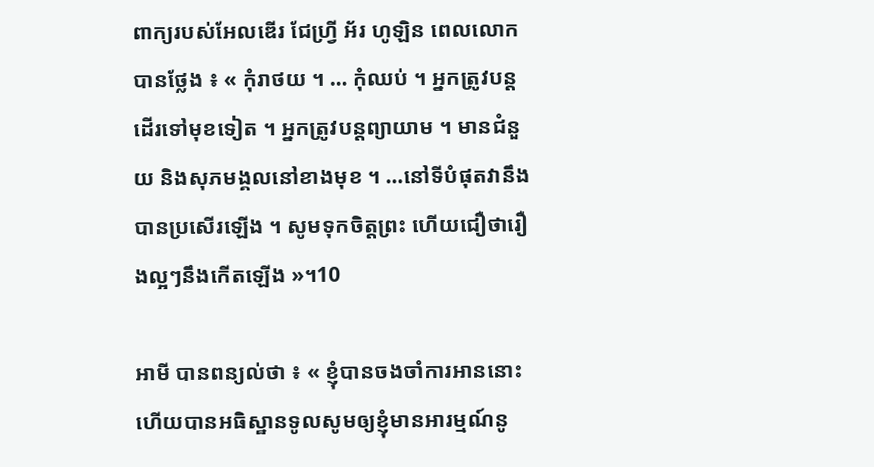ពាក្យរបស់អែលឌើរ ជែហ្វ្រី អ័រ ហូឡិន ពេលលោកបានថ្លែង ៖ « កុំរាថយ ។ … កុំឈប់ ។ អ្នកត្រូវបន្ដដើរទៅមុខទៀត ។ អ្នកត្រូវបន្ដព្យាយាម ។ មានជំនួយ និងសុភមង្គលនៅខាងមុខ ។ …នៅទីបំផុតវានឹងបានប្រសើរឡើង ។ សូមទុកចិត្តព្រះ ហើយជឿថារឿងល្អៗនឹងកើតឡើង »។10

អាមី បានពន្យល់ថា ៖ « ខ្ញុំបានចងចាំការអាននោះ ហើយបានអធិស្ឋានទូលសូមឲ្យខ្ញុំមានអារម្មណ៍នូ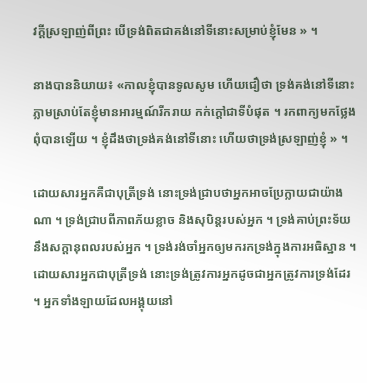វក្ដីស្រឡាញ់ពីព្រះ បើទ្រង់ពិតជាគង់នៅទីនោះសម្រាប់ខ្ញុំមែន » ។

នាងបាននិយាយ៖ «កាលខ្ញុំបានទូលសូម ហើយជឿថា ទ្រង់គង់នៅទីនោះភ្លាមស្រាប់តែខ្ញុំមានអារម្មណ៍រីករាយ កក់ក្ដៅជាទីបំផុត ។ រកពាក្យមកថ្លែងពុំបានឡើយ ។ ខ្ញុំដឹងថាទ្រង់គង់នៅទីនោះ ហើយថាទ្រង់ស្រឡាញ់ខ្ញុំ » ។

ដោយសារអ្នកគឺជាបុត្រីទ្រង់ នោះទ្រង់ជ្រាបថាអ្នកអាចប្រែក្លាយជាយ៉ាងណា ។ ទ្រង់ជ្រាបពីភាពភ័យខ្លាច និងសុបិន្តរបស់អ្នក ។ ទ្រង់គាប់ព្រះទ័យនឹងសក្ដានុពលរបស់អ្នក ។ ទ្រង់រង់ចាំអ្នកឲ្យមករកទ្រង់ក្នុងការអធិស្ឋាន ។ ដោយសារអ្នកជាបុត្រីទ្រង់ នោះទ្រង់ត្រូវការអ្នកដូចជាអ្នកត្រូវការទ្រង់ដែរ ។ អ្នកទាំងឡាយដែលអង្គុយនៅ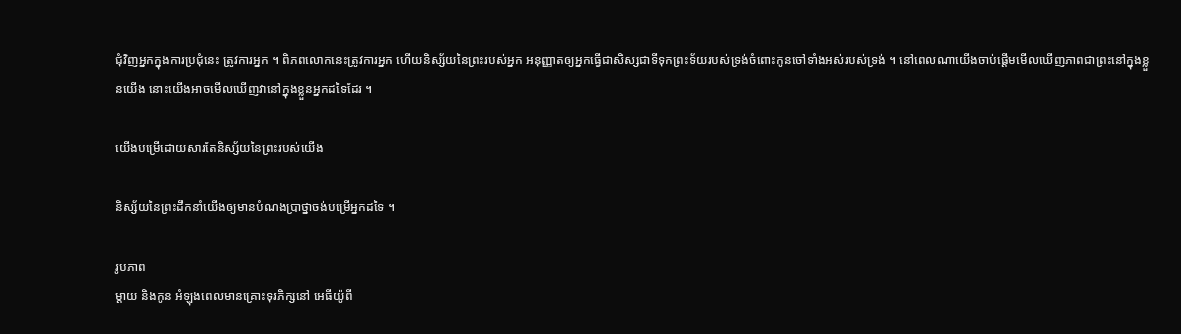ជុំវិញអ្នកក្នុងការប្រជុំនេះ ត្រូវការអ្នក ។ ពិភពលោកនេះត្រូវការអ្នក ហើយនិស្ស័យនៃព្រះរបស់អ្នក អនុញ្ញាតឲ្យអ្នកធ្វើជាសិស្សជាទីទុកព្រះទ័យរបស់ទ្រង់ចំពោះកូនចៅទាំងអស់របស់ទ្រង់ ។ នៅពេលណាយើងចាប់ផ្ដើមមើលឃើញភាពជាព្រះនៅក្នុងខ្លួនយើង នោះយើងអាចមើលឃើញវានៅក្នុងខ្លួនអ្នកដទៃដែរ ។

យើងបម្រើដោយសារតែនិស្ស័យនៃព្រះរបស់យើង

និស្ស័យនៃព្រះដឹកនាំយើងឲ្យមានបំណងប្រាថ្នាចង់បម្រើអ្នកដទៃ ។

រូបភាព
ម្ដាយ និងកូន អំឡុងពេលមានគ្រោះទុរភិក្សនៅ អេធីយ៉ូពី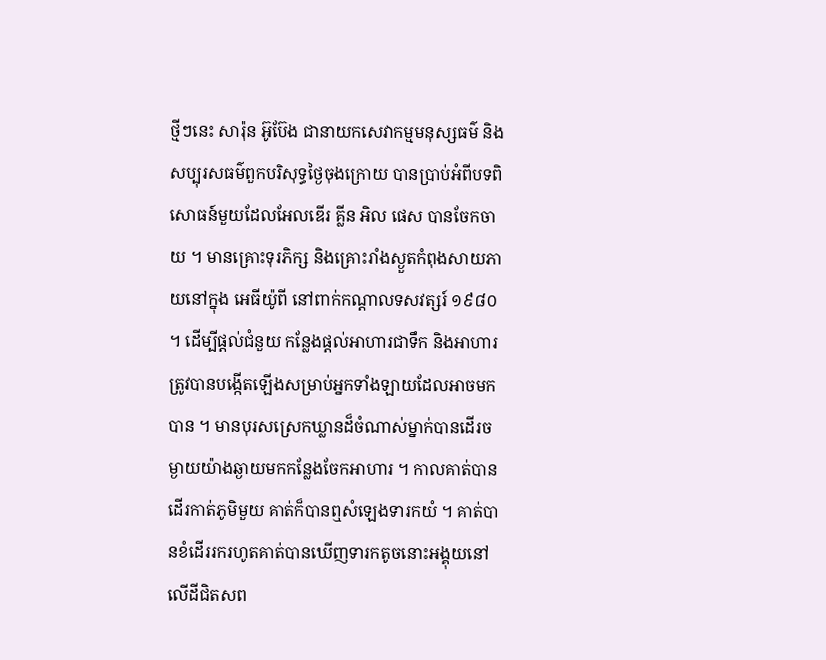ថ្មីៗនេះ សារ៉ុន អ៊ូប៊ែង ជានាយកសេវាកម្មមនុស្សធម៌ និងសប្បុរសធម៌ពួកបរិសុទ្ធថ្ងៃចុងក្រោយ បានប្រាប់អំពីបទពិសោធន៍មួយដែលអែលឌើរ គ្លីន អិល ផេស បានចែកចាយ ។ មានគ្រោះទុរភិក្ស និងគ្រោះរាំងស្ងួតកំពុងសាយភាយនៅក្នុង អេធីយ៉ូពី នៅពាក់កណ្ដាលទសវត្សរ៍ ១៩៨០ ។ ដើម្បីផ្ដល់ជំនួយ កន្លែងផ្ដល់អាហារជាទឹក និងអាហារ ត្រូវបានបង្កើតឡើងសម្រាប់អ្នកទាំងឡាយដែលអាចមកបាន ។ មានបុរសស្រេកឃ្លានដ៏ចំណាស់ម្នាក់បានដើរចម្ងាយយ៉ាងឆ្ងាយមកកន្លែងចែកអាហារ ។ កាលគាត់បានដើរកាត់ភូមិមួយ គាត់ក៏បានឮសំឡេងទារកយំ ។ គាត់បានខំដើររករហូតគាត់បានឃើញទារកតូចនោះអង្គុយនៅលើដីជិតសព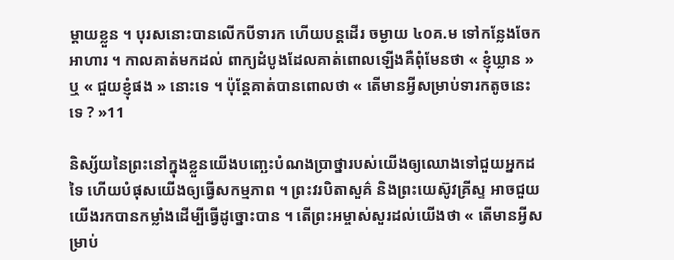ម្ដាយខ្លួន ។ បុរសនោះបានលើកបីទារក ហើយបន្ដដើរ ចម្ងាយ ៤០គ.ម ទៅកន្លែងចែកអាហារ ។ កាលគាត់មកដល់ ពាក្យដំបូងដែលគាត់ពោលឡើងគឺពុំមែនថា « ខ្ញុំឃ្លាន » ឬ « ជួយខ្ញុំផង » នោះទេ ។ ប៉ុន្តែគាត់បានពោលថា « តើមានអ្វីសម្រាប់ទារកតូចនេះទេ ? »11

និស្ស័យនៃព្រះនៅក្នុងខ្លួនយើងបញ្ឆេះបំណងប្រាថ្នារបស់យើងឲ្យឈោងទៅជួយអ្នកដទៃ ហើយបំផុសយើងឲ្យធ្វើសកម្មភាព ។ ព្រះវរបិតាសួគ៌ និងព្រះយេស៊ូវគ្រីស្ទ អាចជួយយើងរកបានកម្លាំងដើម្បីធ្វើដូច្នោះបាន ។ តើព្រះអម្ចាស់សួរដល់យើងថា « តើមានអ្វីសម្រាប់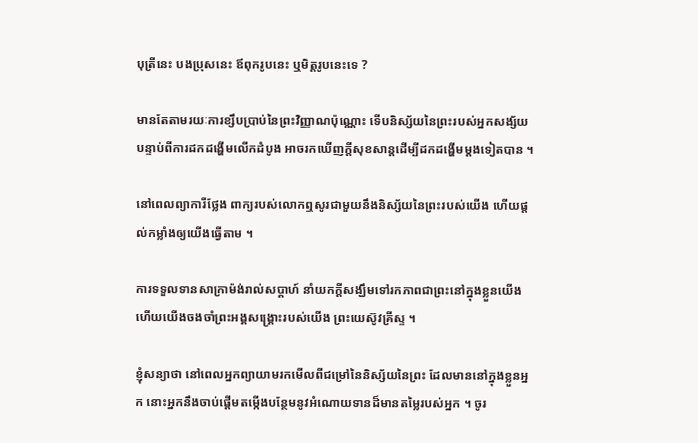បុត្រីនេះ បងប្រុសនេះ ឪពុករូបនេះ ឬមិត្តរូបនេះទេ ?

មានតែតាមរយៈការខ្សឹបប្រាប់នៃព្រះវិញ្ញាណប៉ុណ្ណោះ ទើបនិស្ស័យនៃព្រះរបស់អ្នកសង្ស័យ បន្ទាប់ពីការដកដង្ហើមលើកដំបូង អាចរកឃើញក្ដីសុខសាន្ដដើម្បីដកដង្ហើមម្ដងទៀតបាន ។

នៅពេលព្យាការីថ្លែង ពាក្យរបស់លោកឮសូរជាមួយនឹងនិស្ស័យនៃព្រះរបស់យើង ហើយផ្ដល់កម្លាំងឲ្យយើងធ្វើតាម ។

ការទទួលទានសាក្រាម៉ង់រាល់សប្ដាហ៍ នាំយកក្ដីសង្ឃឹមទៅរកភាពជាព្រះនៅក្នុងខ្លួនយើង ហើយយើងចងចាំព្រះអង្គសង្គ្រោះរបស់យើង ព្រះយេស៊ូវគ្រីស្ទ ។

ខ្ញុំសន្យាថា នៅពេលអ្នកព្យាយាមរកមើលពីជម្រៅនៃនិស្ស័យនៃព្រះ ដែលមាននៅក្នុងខ្លួនអ្នក នោះអ្នកនឹងចាប់ផ្ដើមតម្កើងបន្ថែមនូវអំណោយទានដ៏មានតម្លៃរបស់អ្នក ។ ចូរ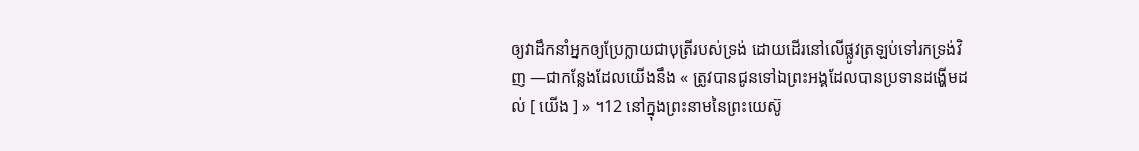ឲ្យវាដឹកនាំអ្នកឲ្យប្រែក្លាយជាបុត្រីរបស់ទ្រង់ ដោយដើរនៅលើផ្លូវត្រឡប់ទៅរកទ្រង់វិញ —ជាកន្លែងដែលយើងនឹង « ត្រូវបានជូនទៅឯព្រះអង្គដែលបានប្រទានដង្ហើមដល់ [ យើង ] » ។12 នៅក្នុងព្រះនាមនៃព្រះយេស៊ូ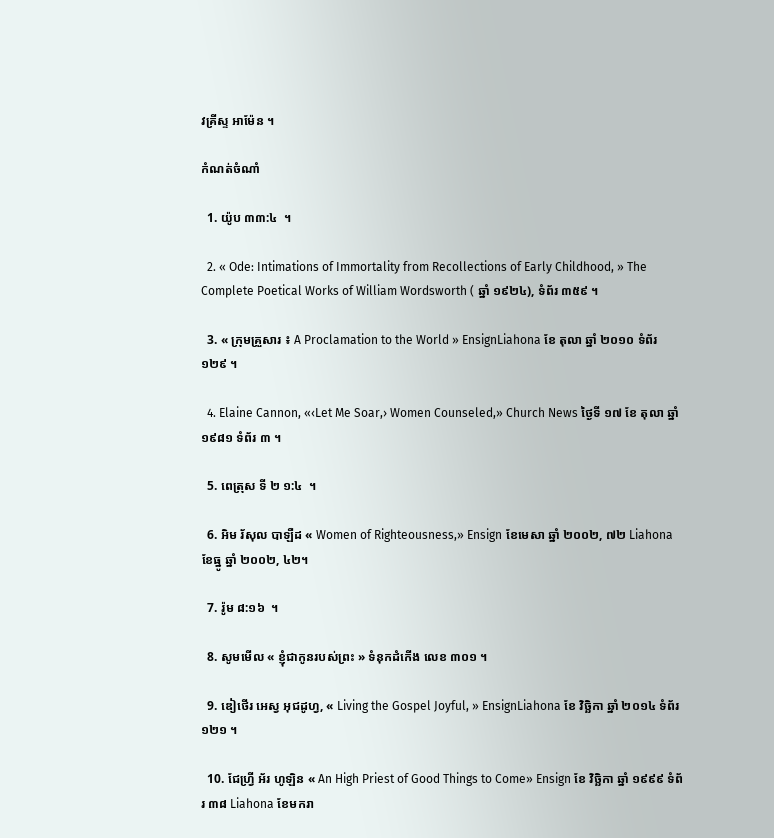វគ្រីស្ទ អាម៉ែន ។

កំណត់ចំណាំ

  1. យ៉ូប ៣៣:៤  ។

  2. « Ode: Intimations of Immortality from Recollections of Early Childhood, » The Complete Poetical Works of William Wordsworth ( ឆ្នាំ ១៩២៤), ទំព័រ ៣៥៩ ។

  3. « ក្រុមគ្រួសារ ៖ A Proclamation to the World » EnsignLiahona ខែ តុលា ឆ្នាំ ២០១០ ទំព័រ ១២៩ ។

  4. Elaine Cannon, «‹Let Me Soar,› Women Counseled,» Church News ថ្ងៃទី ១៧ ខែ តុលា ឆ្នាំ ១៩៨១ ទំព័រ ៣ ។

  5. ពេត្រុស ទី ២ ១:៤  ។

  6. អិម រ័សុល បាឡឺដ « Women of Righteousness,» Ensign ខែមេសា ឆ្នាំ ២០០២, ៧២ Liahona ខែធ្នូ ឆ្នាំ ២០០២, ៤២។

  7. រ៉ូម ៨:១៦  ។

  8. សូមមើល « ខ្ញុំជាកូនរបស់ព្រះ » ទំនុកដំកើង លេខ ៣០១ ។

  9. ឌៀថើរ អេស្វ អុជដូហ្វ, « Living the Gospel Joyful, » EnsignLiahona ខែ វិច្ឆិកា ឆ្នាំ ២០១៤ ទំព័រ ១២១ ។

  10. ជែហ្វ្រី អ័រ ហូឡិន « An High Priest of Good Things to Come» Ensign ខែ វិច្ឆិកា ឆ្នាំ ១៩៩៩ ទំព័រ ៣៨ Liahona ខែមករា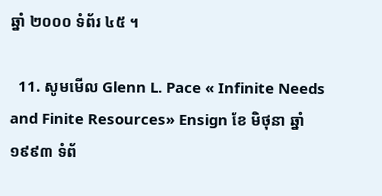ឆ្នាំ ២០០០ ទំព័រ ៤៥ ។

  11. សូមមើល Glenn L. Pace « Infinite Needs and Finite Resources» Ensign ខែ មិថុនា ឆ្នាំ ១៩៩៣ ទំព័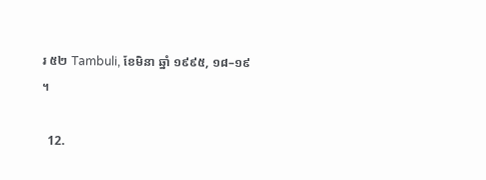រ ៥២ Tambuli, ខែមិនា ឆ្នាំ ១៩៩៥, ១៨–១៩ ។

  12.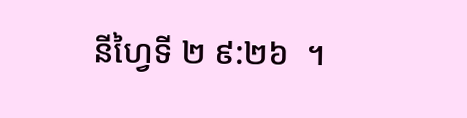នីហ្វៃទី ២ ៩:២៦  ។